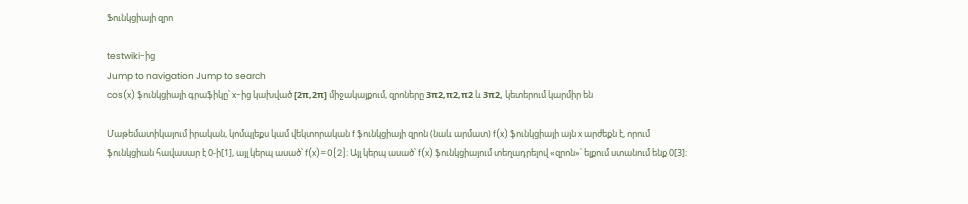Ֆունկցիայի զրո

testwiki-ից
Jump to navigation Jump to search
cos(x) ֆունկցիայի գրաֆիկը՝ x-ից կախված [2π,2π] միջակայքում, զրոները 3π2,π2,π2 և 3π2, կետերում կարմիր են

Մաթեմատիկայում իրական, կոմպլեքս կամ վեկտորական f ֆունկցիայի զրոն (նաև արմատ) f(x) ֆունկցիայի այն x արժեքն է, որում ֆունկցիան հավասար է 0-ի[1], այլ կերպ ասած՝ f(x)=0[2]։ Այլ կերպ ասած՝ f(x) ֆունկցիայում տեղադրելով «զրոն»՝ ելքում ստանում ենք 0[3]։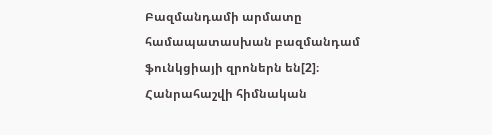Բազմանդամի արմատը համապատասխան բազմանդամ ֆունկցիայի զրոներն են[2]։ Հանրահաշվի հիմնական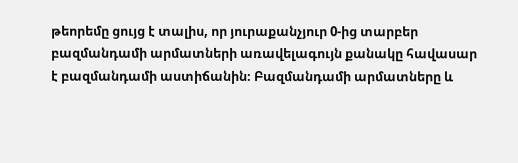թեորեմը ցույց է տալիս, որ յուրաքանչյուր 0-ից տարբեր բազմանդամի արմատների առավելագույն քանակը հավասար է բազմանդամի աստիճանին։ Բազմանդամի արմատները և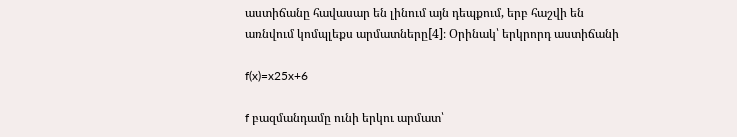աստիճանը հավասար են լինում այն դեպքում, երբ հաշվի են առնվում կոմպլեքս արմատները[4]։ Օրինակ՝ երկրորդ աստիճանի

f(x)=x25x+6

f բազմանդամը ունի երկու արմատ՝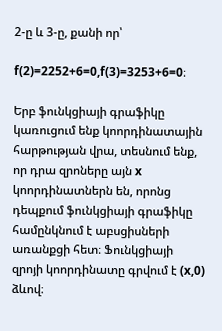2-ը և 3-ը, քանի որ՝

f(2)=2252+6=0,f(3)=3253+6=0։

Երբ ֆունկցիայի գրաֆիկը կառուցում ենք կոորդինատային հարթության վրա, տեսնում ենք, որ դրա զրոները այն x կոորդինատներն են, որոնց դեպքում ֆունկցիայի գրաֆիկը համընկնում է աբսցիսների առանքցի հետ։ Ֆունկցիայի զրոյի կոորդինատը գրվում է (x,0) ձևով։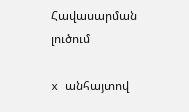Հավասարման լուծում

x անհայտով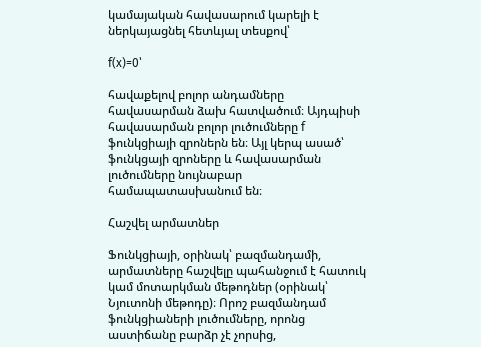կամայական հավասարում կարելի է ներկայացնել հետևյալ տեսքով՝

f(x)=0՝

հավաքելով բոլոր անդամները հավասարման ձախ հատվածում։ Այդպիսի հավասարման բոլոր լուծումները f ֆունկցիայի զրոներն են։ Այլ կերպ ասած՝ ֆունկցայի զրոները և հավասարման լուծումները նույնաբար համապատասխանում են։

Հաշվել արմատներ

Ֆունկցիայի, օրինակ՝ բազմանդամի, արմատները հաշվելը պահանջում է հատուկ կամ մոտարկման մեթոդներ (օրինակ՝ Նյուտոնի մեթոդը)։ Որոշ բազմանդամ ֆունկցիաների լուծումները, որոնց աստիճանը բարձր չէ չորսից,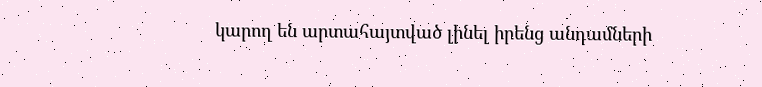կարող են արտահայտված լինել իրենց անդամների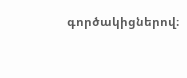գործակիցներով։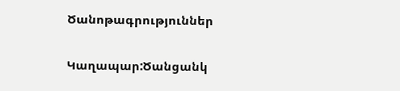Ծանոթագրություններ

Կաղապար:Ծանցանկ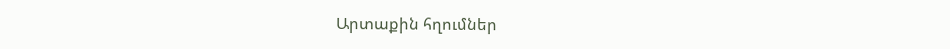Արտաքին հղումներ